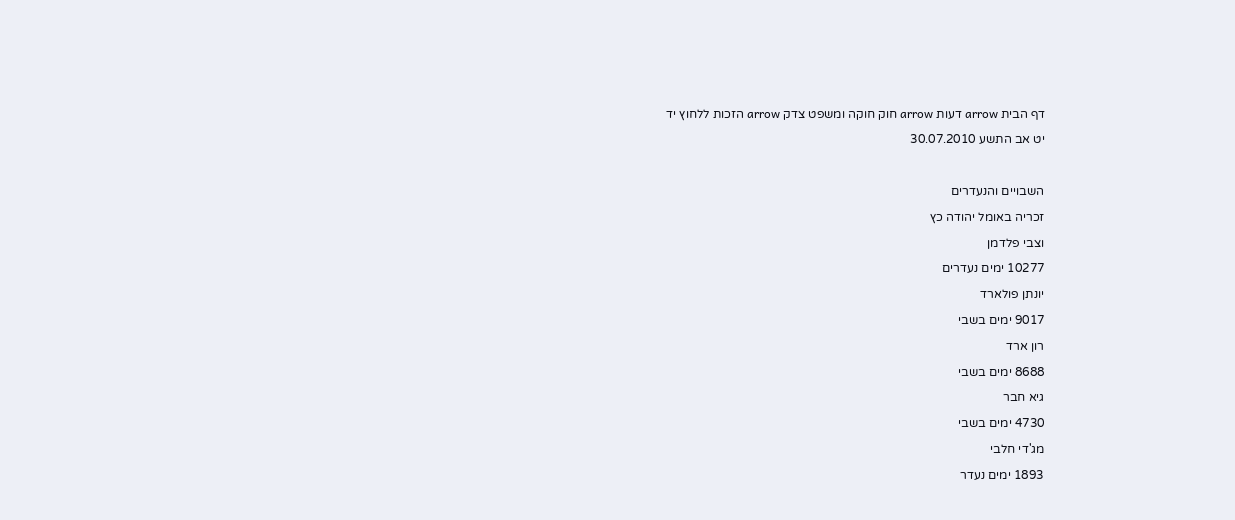דף הבית arrow דעות arrow חוק חוקה ומשפט צדק arrow הזכות ללחוץ יד
יט אב התשע 30.07.2010

השבויים והנעדרים
זכריה באומל יהודה כץ
וצבי פלדמן
10277 ימים נעדרים
יונתן פולארד
9017 ימים בשבי
רון ארד
8688 ימים בשבי
גיא חבר
4730 ימים בשבי
מג'די חלבי
1893 ימים נעדר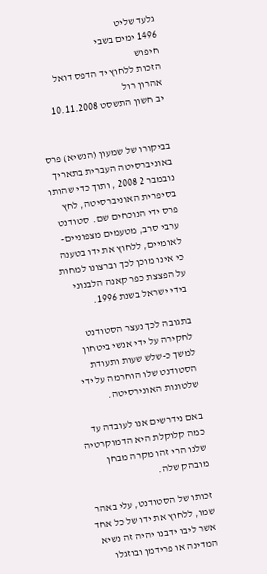גלעד שליט
1496 ימים בשבי
חיפוש
הזכות ללחוץ יד הדפס דואל
אהרון רול
יב חשון התשסט 10.11.2008


בביקורו של שמעון (הנשיא) פרס באוניברסיטה העברית בתאריך נובמבר 2 2008 , ותוך כדי שהותו בסיפרית האוניברסיטה, לחץ פרס ידי הנוכחים שם.  סטודנט ערבי סרב, מטעמים מצפוניים-לאומיים, ללחוץ את ידו בטענה כי אינו מוכן לכך וברצונו למחות על הפצצת כפר קאנה הלבנוני בידי ישראל בשנת 1996.

בתגובה לכך נעצר הסטודנט לחקירה על ידי אנשי ביטחון למשך כ-שלש שעות ותעודת הסטודנט שלו הוחרמה על ידי שלטונות האונירסיטה.

באם נידרשים אנו לעובדה עד כמה קלוקלת היא הדמוקרטיה שלנו הרי זהו מקרה מבחן מובהק שלה.

זכותו של הסטודנט, עלי באהר שמו, ללחוץ את ידו של כל אחד אשר ליבו ידבנו יהיה זה נשיא המדינה או פרידמן ובוזגלו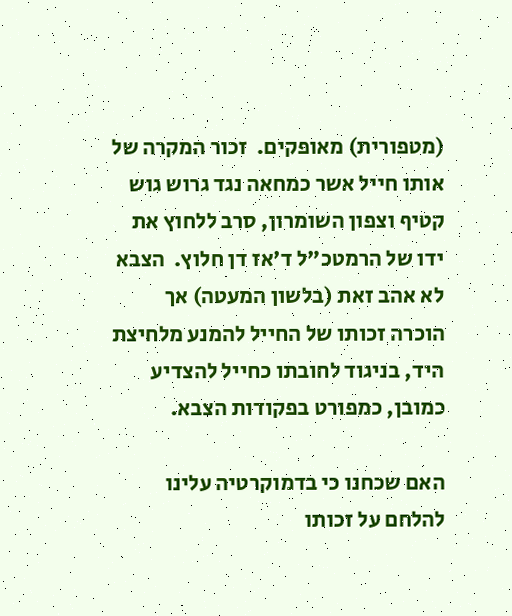(מטפורית) מאופקים.  זכור המקרה של אותו חייל אשר כמחאה נגד גרוש גוש קטיף וצפון השומרון, סרב ללחוץ את ידו של הרמטכ"ל ד'אז דן חלוץ.  הצבא לא אהב זאת (בלשון המעטה) אך הוכרה זכותו של החייל להמנע מלחיצת היד, בניגוד לחובתו כחייל להצדיע כמובן, כמפורט בפקודות הצבא.

האם שכחנו כי בדמוקרטיה עלינו להלחם על זכותו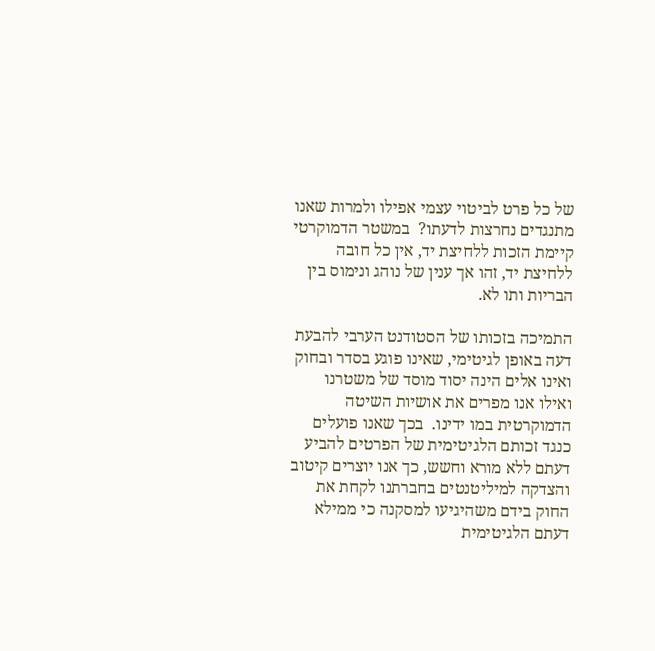של כל פרט לביטוי עצמי אפילו ולמרות שאנו מתנגדים נחרצות לדעתו?  במשטר הדמוקרטי קיימת הזכות ללחיצת יד, אין כל חובה ללחיצת יד, זהו אך ענין של נוהג ונימוס בין הבריות ותו לא.

התמיכה בזכותו של הסטודנט הערבי להבעת דעה באופן לגיטימי, שאינו פוגע בסדר ובחוק ואינו אלים הינה יסוד מוסד של משטרנו ואילו אנו מפרים את אושיות השיטה הדמוקרטית במו ידינו.  בכך שאנו פועלים כנגד זכותם הלגיטימית של הפרטים להביע דעתם ללא מורא וחשש, כך אנו יוצרים קיטוב והצדקה למיליטנטים בחברתנו לקחת את החוק בידם משהיגיעו למסקנה כי ממילא דעתם הלגיטימית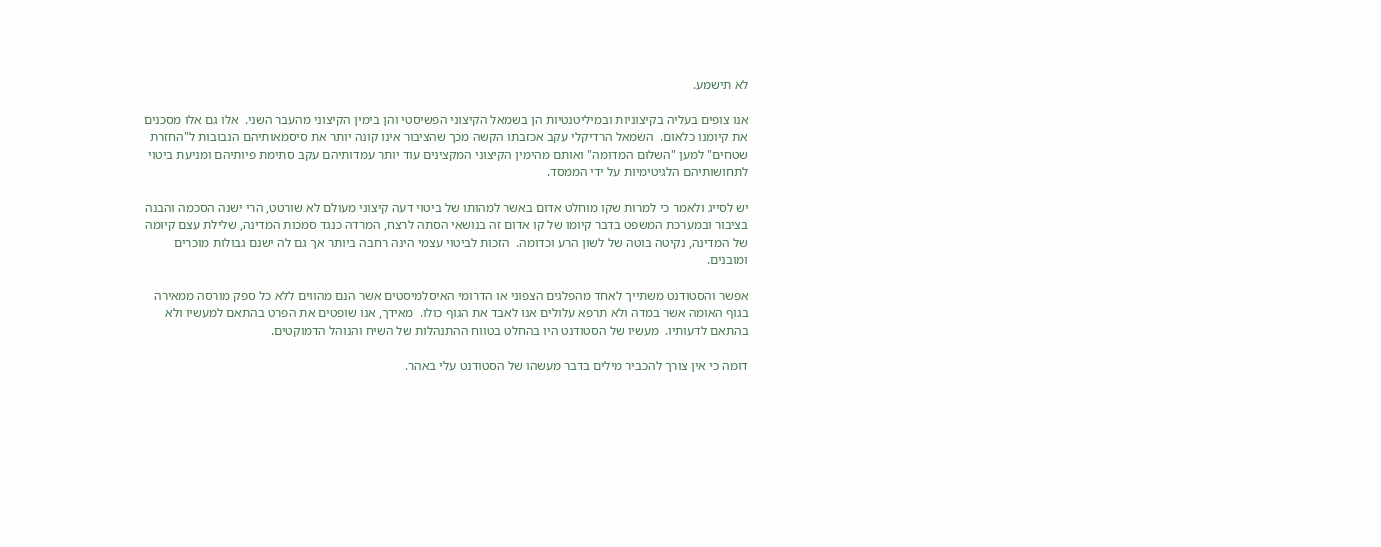לא תישמע.

אנו צופים בעליה בקיצוניות ובמיליטנטיות הן בשמאל הקיצוני הפשיסטי והן בימין הקיצוני מהעבר השני.  אלו גם אלו מסכנים את קיומנו כלאום.  השמאל הרדיקלי עקב אכזבתו הקשה מכך שהציבור אינו קונה יותר את סיסמאותיהם הנבובות ל"החזרת שטחים" למען "השלום המדומה" ואותם מהימין הקיצוני המקצינים עוד יותר עמדותיהם עקב סתימת פיותיהם ומניעת ביטוי לתחושותיהם הלגיטימיות על ידי הממסד.

יש לסייג ולאמר כי למרות שקו מוחלט אדום באשר למהותו של ביטוי דעה קיצוני מעולם לא שורטט, הרי ישנה הסכמה והבנה בציבור ובמערכת המשפט בדבר קיומו של קו אדום זה בנושאי הסתה לרצח, המרדה כנגד סמכות המדינה, שלילת עצם קיומה של המדינה, נקיטה בוטה של לשון הרע וכדומה.  הזכות לביטוי עצמי הינה רחבה ביותר אך גם לה ישנם גבולות מוכרים ומובנים.

אפשר והסטודנט משתייך לאחד מהפלגים הצפוני או הדרומי האיסלמיסטים אשר הנם מהווים ללא כל ספק מורסה ממאירה בגוף האומה אשר במדה ולא תרפא עלולים אנו לאבד את הגוף כולו.  מאידך, אנו שופטים את הפרט בהתאם למעשיו ולא בהתאם לדעותיו.  מעשיו של הסטודנט היו בהחלט בטווח ההתנהלות של השיח והנוהל הדמוקטים.

דומה כי אין צורך להכביר מילים בדבר מעשהו של הסטודנט עלי באהר.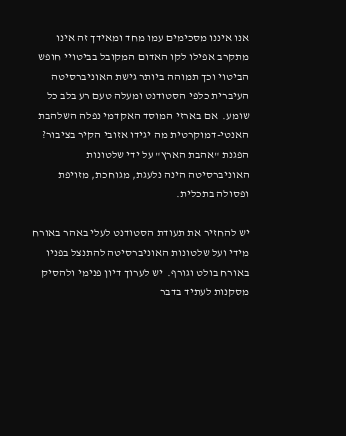אנו איננו מסכימים עמו מחד ומאידך זה אינו מתקרב אפילו לקו האדום המקובל בביטויי חופש הביטוי וכך תמוהה ביותר גישת האוניברסיטה העיברית כלפי הסטודנט ומעלה טעם רע בלב כל שומע.  אם בארזי המוסד האקדמי נפלה השלהבת האנטי-דמוקרטית מה יגידו אזובי הקיר בציבור?  הפגנת "אהבת הארץ" על ידי שלטונות האוניברסיטה הינה נלעגת, מגוחכת, מזויפת ופסולה בתכלית.

יש להחזיר את תעודת הסטודנט לעלי באהר באורח מידי ועל שלטונות האוניברסיטה להתנצל בפניו באורח בולט וגורף.  יש לערוך דיון פנימי ולהסיק מסקנות לעתיד בדבר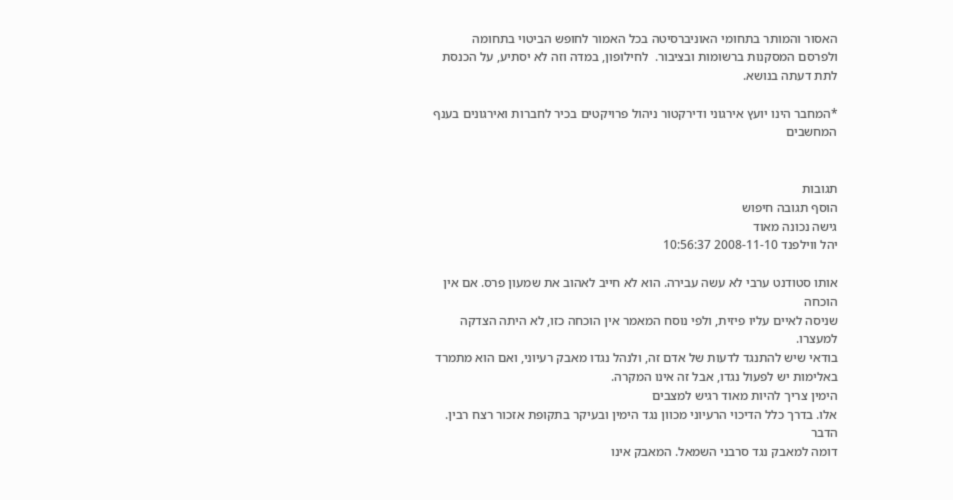האסור והמותר בתחומי האוניברסיטה בכל האמור לחופש הביטוי בתחומה ולפרסם המסקנות ברשומות ובציבור.  לחילופון, במדה וזה לא יסתיע, על הכנסת לתת דעתה בנושא.

*המחבר הינו יועץ אירגוני ודירקטור ניהול פרויקטים בכיר לחברות ואירגונים בענף המחשבים


תגובות
הוסף תגובה חיפוש
גישה נכונה מאוד
יהל ווילפנד 2008-11-10 10:56:37

אותו סטודנט ערבי לא עשה עבירה. הוא לא חייב לאהוב את שמעון פרס. אם אין הוכחה
שניסה לאיים עליו פיזית, ולפי נוסח המאמר אין הוכחה כזו, לא היתה הצדקה
למעצרו.
בודאי שיש להתנגד לדעות של אדם זה, ולנהל נגדו מאבק רעיוני, ואם הוא מתמרד
באלימות יש לפעול נגדו, אבל זה אינו המקרה.
הימין צריך להיות מאוד רגיש למצבים
אלו. בדרך כלל הדיכוי הרעיוני מכוון נגד הימין ובעיקר בתקופת אזכור רצח רבין.
הדבר
דומה למאבק נגד סרבני השמאל. המאבק אינו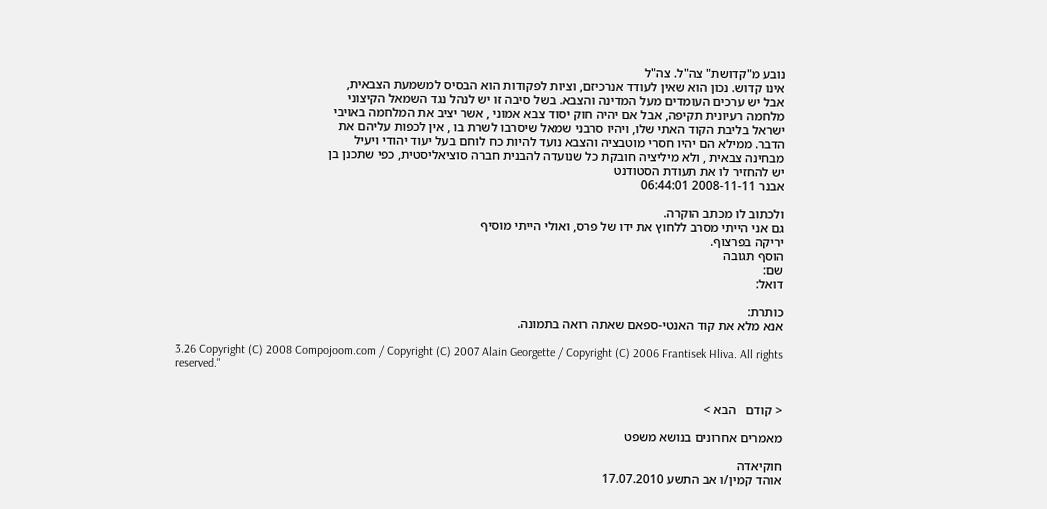נובע מ"קדושת" צה"ל. צה"ל
אינו קדוש. נכון הוא שאין לעודד אנרכיזם, וציות לפקודות הוא הבסיס למשמעת הצבאית,
אבל יש ערכים העומדים מעל המדינה והצבא. בשל סיבה זו יש לנהל נגד השמאל הקיצוני
מלחמה רעיונית תקיפה, אבל אם יהיה חוק יסוד צבא אמוני , אשר יציב את המלחמה באויבי
ישראל בליבת הקוד האתי שלו, ויהיו סרבני שמאל שיסרבו לשרת בו , אין לכפות עליהם את
הדבר. ממילא הם יהיו חסרי מוטבציה והצבא נועד להיות כח לוחם בעל יעוד יהודי ויעיל
מבחינה צבאית , ולא מיליציה חובקת כל שנועדה להבנית חברה סוציאליסטית, כפי שתכנן בן
יש להחזיר לו את תעודת הסטודנט
אבנר 2008-11-11 06:44:01

ולכתוב לו מכתב הוקרה.
גם אני הייתי מסרב ללחוץ את ידו של פרס, ואולי הייתי מוסיף
יריקה בפרצוף.
הוסף תגובה
שם:
דואל:

כותרת:
אנא מלא את קוד האנטי-ספאם שאתה רואה בתמונה.

3.26 Copyright (C) 2008 Compojoom.com / Copyright (C) 2007 Alain Georgette / Copyright (C) 2006 Frantisek Hliva. All rights reserved."


< קודם   הבא >

מאמרים אחרונים בנושא משפט

חוקיאדה
אוהד קמין/ו אב התשע 17.07.2010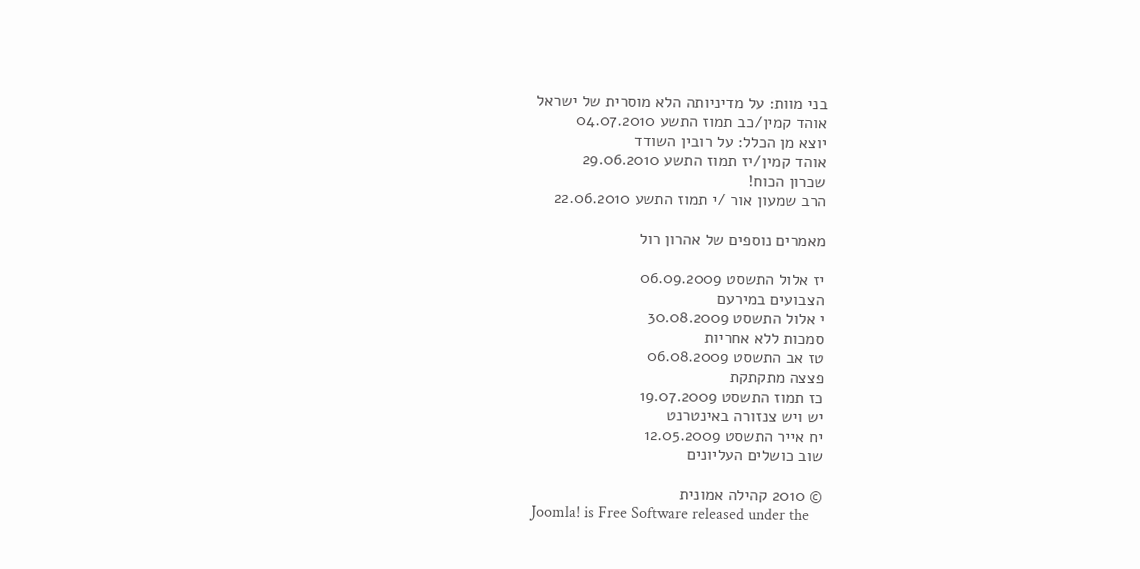בני מוות: על מדיניותה הלא מוסרית של ישראל
אוהד קמין/כב תמוז התשע 04.07.2010
יוצא מן הכלל: על רובין השודד
אוהד קמין/יז תמוז התשע 29.06.2010
שכרון הכוח!
הרב שמעון אור /י תמוז התשע 22.06.2010

מאמרים נוספים של אהרון רול

יז אלול התשסט 06.09.2009
הצבועים במירעם
י אלול התשסט 30.08.2009
סמכות ללא אחריות
טז אב התשסט 06.08.2009
פצצה מתקתקת
כז תמוז התשסט 19.07.2009
יש ויש צנזורה באינטרנט
יח אייר התשסט 12.05.2009
שוב כושלים העליונים

© 2010 קהילה אמונית
Joomla! is Free Software released under the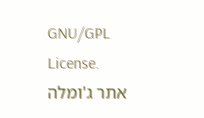GNU/GPL License.
אתר ג'ומלה